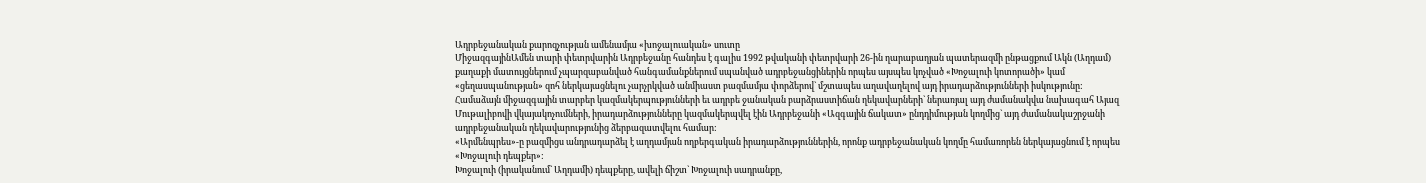Ադրբեջանական քարոզչության ամենամյա «խոջալուական» սուտը
ՄիջազգայինԱմեն տարի փետրվարին Ադրբեջանը հանդես է գալիս 1992 թվականի փետրվարի 26-ին ղարաբաղյան պատերազմի ընթացքում Ակն (Աղդամ) քաղաքի մատույցներում չպարզաբանված հանգամանքներում սպանված ադրբեջանցիներին որպես այսպես կոչված «Խոջալուի կոտորածի» կամ «ցեղասպանության» զոհ ներկայացնելու չարչրկված անմիաստ բազմամյա փորձերով` մշտապես աղավաղելով այդ իրադարձությունների իսկությունը: Համաձայն միջազգային տարբեր կազմակերպությունների եւ ադրբե ջանական բարձրաստիճան ղեկավարների` ներառյալ այդ ժամանակվա նախագահ Այազ Մութալիբովի վկայակոչումների, իրադարձությունները կազմակերպվել էին Ադրբեջանի «Ազգային ճակատ» ընդդիմության կողմից` այդ ժամանակաշրջանի ադրբեջանական ղեկավարությունից ձերբազատվելու համար:
«Արմենպրես»-ը բազմիցս անդրադարձել է աղդամյան ողբերգական իրադարձություններին, որոնք ադրբեջանական կողմը համառորեն ներկայացնում է որպես «Խոջալուի դեպքեր»:
Խոջալուի (իրականում` Աղդամի) դեպքերը, ավելի ճիշտ` Խոջալուի սադրանքը,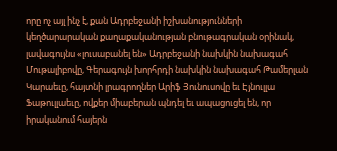որը ոչ այլ ինչ է, քան Ադրբեջանի իշխանությունների կեղծարարական քաղաքականության բնութագրական օրինակ, լավագույնս «լուսաբանել են» Ադրբեջանի նախկին նախագահ Մութալիբովը, Գերագույն խորհրդի նախկին նախագահ Թամերլան Կարաեւը, հայտնի լրագրողներ Արիֆ Յունուսովը եւ Էյնուլլա Ֆաթուլլաեւը, ովքեր միաբերան պնդել եւ ապացուցել են, որ իրականում հայերն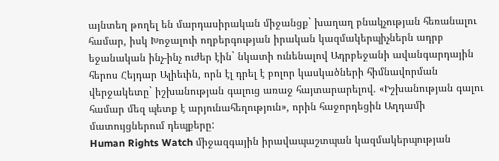այնտեղ թողել են մարդասիրական միջանցք` խաղաղ բնակչության հեռանալու համար, իսկ Խոջալուի ողբերգության իրական կազմակերպիչներն ադրբ եջանական ինչ-ինչ ուժեր էին` նկատի ունենալով Ադրբեջանի ավանգարդային հերոս Հեյդար Ալիեւին, որն էլ դրել է բոլոր կասկածների հիմնավորման վերջակետը` իշխանության գալուց առաջ հայտարարելով. «Իշխանության գալու համար մեզ պետք է արյունահեղություն», որին հաջորդեցին Աղդամի մատույցներում դեպքերը:
Human Rights Watch միջազգային իրավապաշտպան կազմակերպության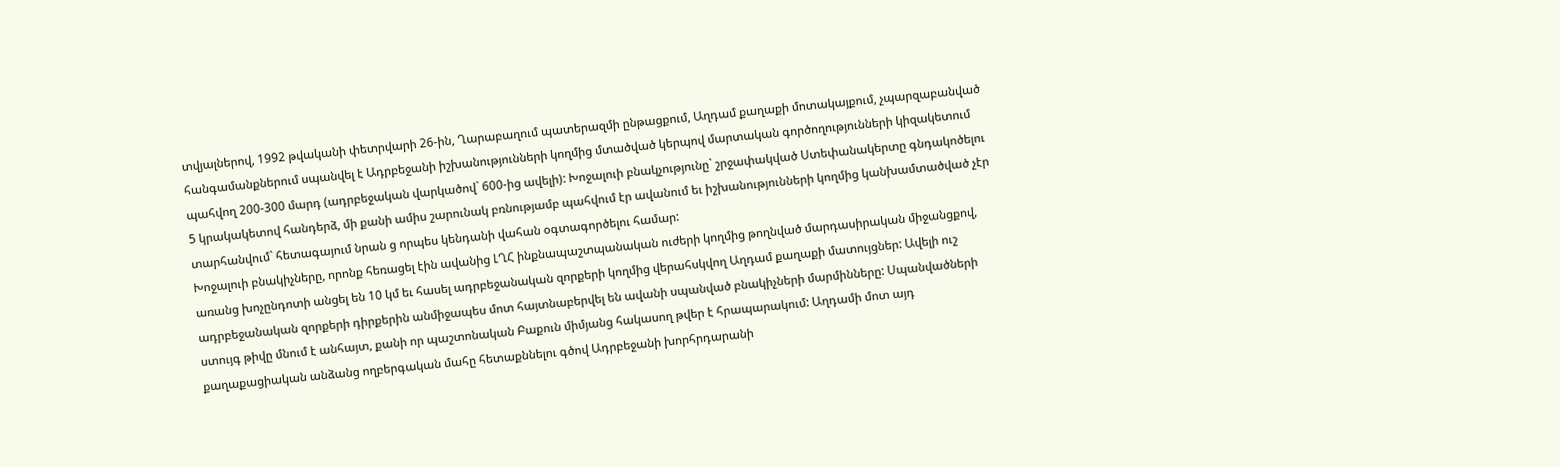տվյալներով, 1992 թվականի փետրվարի 26-ին, Ղարաբաղում պատերազմի ընթացքում, Աղդամ քաղաքի մոտակայքում, չպարզաբանված հանգամանքներում սպանվել է Ադրբեջանի իշխանությունների կողմից մտածված կերպով մարտական գործողությունների կիզակետում պահվող 200-300 մարդ (ադրբեջական վարկածով` 600-ից ավելի): Խոջալուի բնակչությունը` շրջափակված Ստեփանակերտը գնդակոծելու 5 կրակակետով հանդերձ, մի քանի ամիս շարունակ բռնությամբ պահվում էր ավանում եւ իշխանությունների կողմից կանխամտածված չէր տարհանվում` հետագայում նրան ց որպես կենդանի վահան օգտագործելու համար:
Խոջալուի բնակիչները, որոնք հեռացել էին ավանից ԼՂՀ ինքնապաշտպանական ուժերի կողմից թողնված մարդասիրական միջանցքով, առանց խոչընդոտի անցել են 10 կմ եւ հասել ադրբեջանական զորքերի կողմից վերահսկվող Աղդամ քաղաքի մատույցներ: Ավելի ուշ ադրբեջանական զորքերի դիրքերին անմիջապես մոտ հայտնաբերվել են ավանի սպանված բնակիչների մարմինները: Սպանվածների ստույգ թիվը մնում է անհայտ, քանի որ պաշտոնական Բաքուն միմյանց հակասող թվեր է հրապարակում: Աղդամի մոտ այդ քաղաքացիական անձանց ողբերգական մահը հետաքննելու գծով Ադրբեջանի խորհրդարանի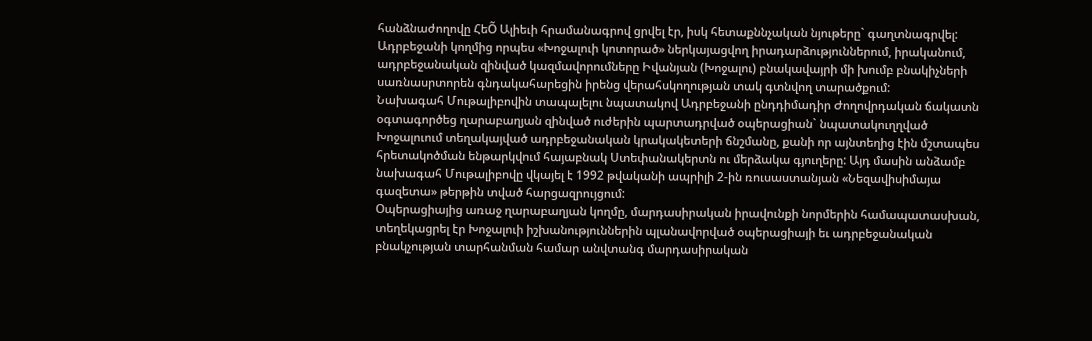հանձնաժողովը ՀեÕ Ալիեւի հրամանագրով ցրվել էր, իսկ հետաքննչական նյութերը` գաղտնագրվել:
Ադրբեջանի կողմից որպես «Խոջալուի կոտորած» ներկայացվող իրադարձություններում, իրականում, ադրբեջանական զինված կազմավորումները Իվանյան (Խոջալու) բնակավայրի մի խումբ բնակիչների սառնասրտորեն գնդակահարեցին իրենց վերահսկողության տակ գտնվող տարածքում:
Նախագահ Մութալիբովին տապալելու նպատակով Ադրբեջանի ընդդիմադիր Ժողովրդական ճակատն օգտագործեց ղարաբաղյան զինված ուժերին պարտադրված օպերացիան` նպատակուղղված Խոջալուում տեղակայված ադրբեջանական կրակակետերի ճնշմանը, քանի որ այնտեղից էին մշտապես հրետակոծման ենթարկվում հայաբնակ Ստեփանակերտն ու մերձակա գյուղերը: Այդ մասին անձամբ նախագահ Մութալիբովը վկայել է 1992 թվականի ապրիլի 2-ին ռուսաստանյան «Նեզավիսիմայա գազետա» թերթին տված հարցազրույցում:
Օպերացիայից առաջ ղարաբաղյան կողմը, մարդասիրական իրավունքի նորմերին համապատասխան, տեղեկացրել էր Խոջալուի իշխանություններին պլանավորված օպերացիայի եւ ադրբեջանական բնակչության տարհանման համար անվտանգ մարդասիրական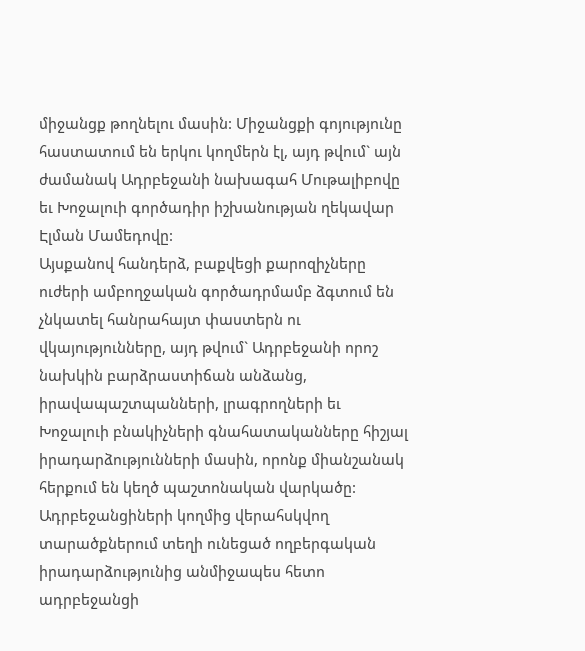միջանցք թողնելու մասին: Միջանցքի գոյությունը հաստատում են երկու կողմերն էլ, այդ թվում` այն ժամանակ Ադրբեջանի նախագահ Մութալիբովը եւ Խոջալուի գործադիր իշխանության ղեկավար Էլման Մամեդովը:
Այսքանով հանդերձ, բաքվեցի քարոզիչները ուժերի ամբողջական գործադրմամբ ձգտում են չնկատել հանրահայտ փաստերն ու վկայությունները, այդ թվում` Ադրբեջանի որոշ նախկին բարձրաստիճան անձանց, իրավապաշտպանների, լրագրողների եւ Խոջալուի բնակիչների գնահատականները հիշյալ իրադարձությունների մասին, որոնք միանշանակ հերքում են կեղծ պաշտոնական վարկածը:
Ադրբեջանցիների կողմից վերահսկվող տարածքներում տեղի ունեցած ողբերգական իրադարձությունից անմիջապես հետո ադրբեջանցի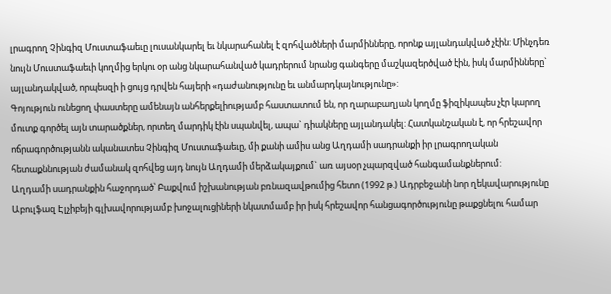լրագրող Չինգիզ Մուստաֆաեւը լուսանկարել եւ նկարահանել է զոհվածների մարմինները, որոնք այլանդակված չէին: Մինչդեռ նույն Մուստաֆաեւի կողմից երկու օր անց նկարահանված կադրերում նրանց գանգերը մաշկազերծված էին, իսկ մարմինները` այլանդակված, որպեսզի ի ցույց դրվեն հայերի «դաժանությունը եւ անմարդկայնությունը»:
Գոյություն ունեցող փաստերը ամենայն անհերքելիությամբ հաստատում են, որ ղարաբաղյան կողմը ֆիզիկապես չէր կարող մուտք գործել այն տարածքներ, որտեղ մարդիկ էին սպանվել, ապա` դիակները այլանդակել: Հատկանշական է, որ հրեշավոր ոճրագործությանն ականատես Չինգիզ Մուստաֆաեւը, մի քանի ամիս անց Աղդամի սադրանքի իր լրագրողական հետաքննության ժամանակ զոհվեց այդ նույն Աղդամի մերձակայքում` առ այսօր չպարզված հանգամանքներում:
Աղդամի սադրանքին հաջորդած՝ Բաքվում իշխանության բռնազավթումից հետո (1992 թ.) Ադրբեջանի նոր ղեկավարությունը Աբուլֆազ Էլչիբեյի գլխավորությամբ խոջալուցիների նկատմամբ իր իսկ հրեշավոր հանցագործությունը թաքցնելու համար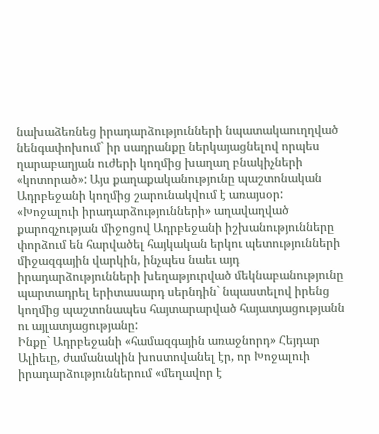նախաձեռնեց իրադարձությունների նպատակաուղղված նենգափոխում` իր սադրանքը ներկայացնելով որպես ղարաբաղյան ուժերի կողմից խաղաղ բնակիչների «կոտորած»: Այս քաղաքականությունը պաշտոնական Ադրբեջանի կողմից շարունակվում է առայսօր:
«Խոջալուի իրադարձությունների» աղավաղված քարոզչության միջոցով Ադրբեջանի իշխանությունները փորձում են հարվածել հայկական երկու պետությունների միջազգային վարկին, ինչպես նաեւ այդ իրադարձությունների խեղաթյուրված մեկնաբանությունը պարտադրել երիտասարդ սերնդին` նպաստելով իրենց կողմից պաշտոնապես հայտարարված հայատյացությանն ու այլատյացությանը:
Ինքը` Ադրբեջանի «համազգային առաջնորդ» Հեյդար Ալիեւը, ժամանակին խոստովանել էր, որ Խոջալուի իրադարձություններում «մեղավոր է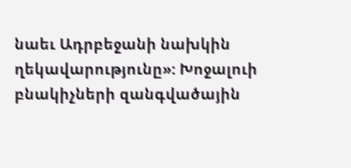նաեւ Ադրբեջանի նախկին ղեկավարությունը»: Խոջալուի բնակիչների զանգվածային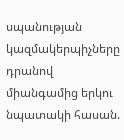սպանության կազմակերպիչները դրանով միանգամից երկու նպատակի հասան.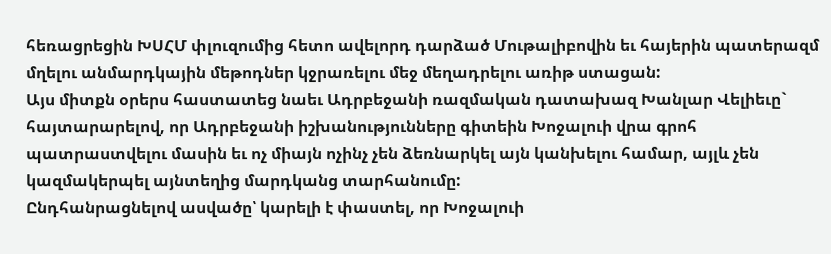հեռացրեցին ԽՍՀՄ փլուզումից հետո ավելորդ դարձած Մութալիբովին եւ հայերին պատերազմ մղելու անմարդկային մեթոդներ կջրառելու մեջ մեղադրելու առիթ ստացան:
Այս միտքն օրերս հաստատեց նաեւ Ադրբեջանի ռազմական դատախազ Խանլար Վելիեւը` հայտարարելով, որ Ադրբեջանի իշխանությունները գիտեին Խոջալուի վրա գրոհ պատրաստվելու մասին եւ ոչ միայն ոչինչ չեն ձեռնարկել այն կանխելու համար, այլև չեն կազմակերպել այնտեղից մարդկանց տարհանումը:
Ընդհանրացնելով ասվածը՝ կարելի է փաստել, որ Խոջալուի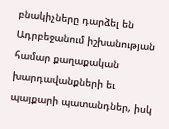բնակիչները դարձել են Ադրբեջանում իշխանության համար քաղաքական խարդավանքների եւ պայքարի պատանդներ, իսկ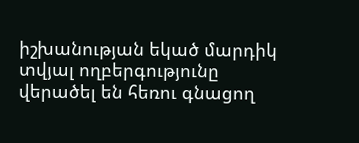իշխանության եկած մարդիկ տվյալ ողբերգությունը վերածել են հեռու գնացող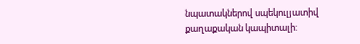նպատակներով սպեկուլյատիվ քաղաքական կապիտալի: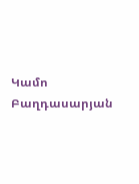Կամո Բաղդասարյան